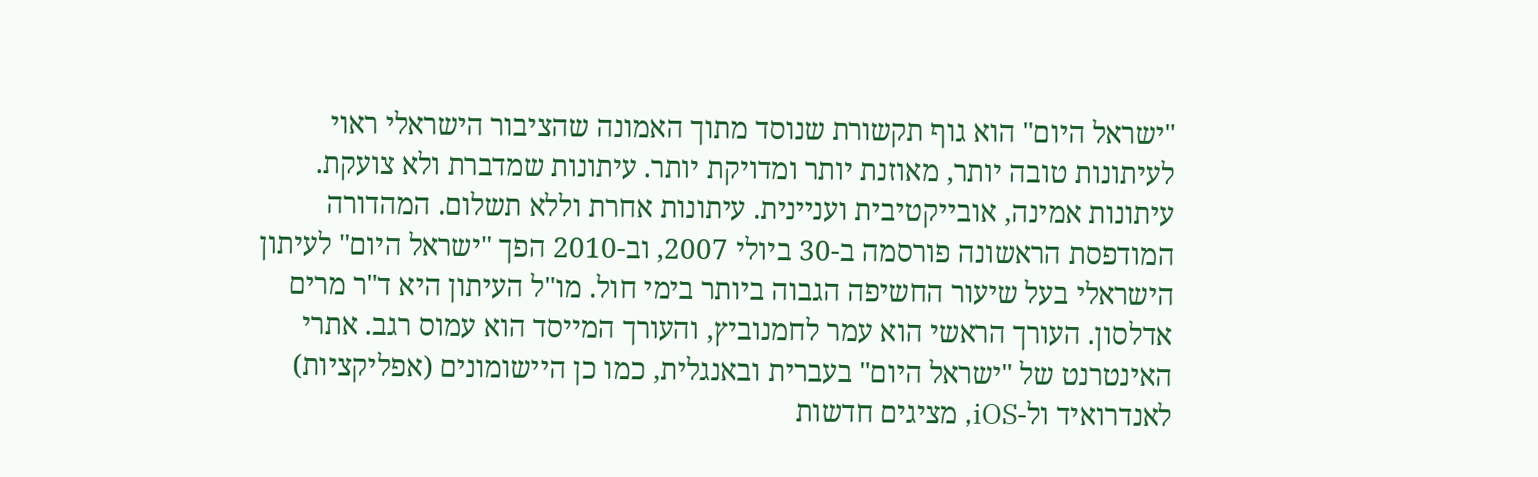"ישראל היום" הוא גוף תקשורת שנוסד מתוך האמונה שהציבור הישראלי ראוי לעיתונות טובה יותר, מאוזנת יותר ומדויקת יותר. עיתונות שמדברת ולא צועקת. עיתונות אמינה, אובייקטיבית ועניינית. עיתונות אחרת וללא תשלום. המהדורה המודפסת הראשונה פורסמה ב-30 ביולי 2007, וב-2010 הפך "ישראל היום" לעיתון הישראלי בעל שיעור החשיפה הגבוה ביותר בימי חול. מו"ל העיתון היא ד"ר מרים אדלסון. העורך הראשי הוא עמר לחמנוביץ, והעורך המייסד הוא עמוס רגב. אתרי האינטרנט של "ישראל היום" בעברית ובאנגלית, כמו כן היישומונים (אפליקציות) לאנדרואיד ול-iOS, מציגים חדשות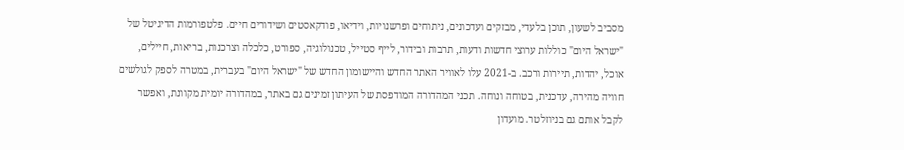מסביב לשעון, תוכן בלעדי, מבזקים ועדכונים, ניתוחים ופרשנויות, וידיאו, פודקאסטים ושידורים חיים. פלטפורמות הדיגיטל של "ישראל היום" כוללות ערוצי חדשות ודעות, תרבות ובידור, לייף סטייל, טכנולוגיה, ספורט, כלכלה וצרכנות, בריאות, חיילים, אוכל, יהדות, תיירות ורכב. ב-2021 עלו לאוויר האתר החדש והיישומון החדש של "ישראל היום" בעברית, במטרה לספק לגולשים חוויה מהירה, עדכנית, בטוחה ונוחה. תכני המהדורה המודפסת של העיתון זמינים גם באתר, במהדורה יומית מקוונת, ואפשר לקבל אותם גם בניוזלטר. מועדון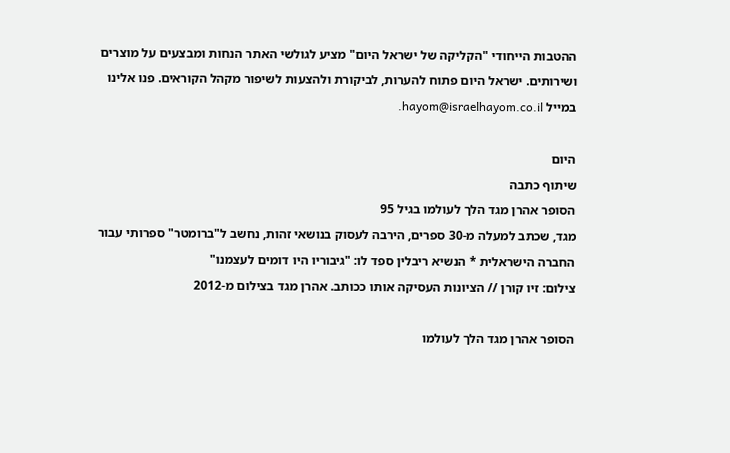ההטבות הייחודי "הקליקה של ישראל היום" מציע לגולשי האתר הנחות ומבצעים על מוצרים ושירותים. ישראל היום פתוח להערות, לביקורת ולהצעות לשיפור מקהל הקוראים. פנו אלינו במייל hayom@israelhayom.co.il.

היום
שיתוף כתבה
הסופר אהרן מגד הלך לעולמו בגיל 95
מגד, שכתב למעלה מ-30 ספרים, הירבה לעסוק בנושאי זהות, נחשב ל"ברומטר" ספרותי עבור החברה הישראלית * הנשיא ריבלין ספד לו: "גיבוריו היו דומים לעצמנו"
צילום: זיו קורן // הציונות העסיקה אותו ככותב. אהרן מגד בצילום מ-2012

הסופר אהרן מגד הלך לעולמו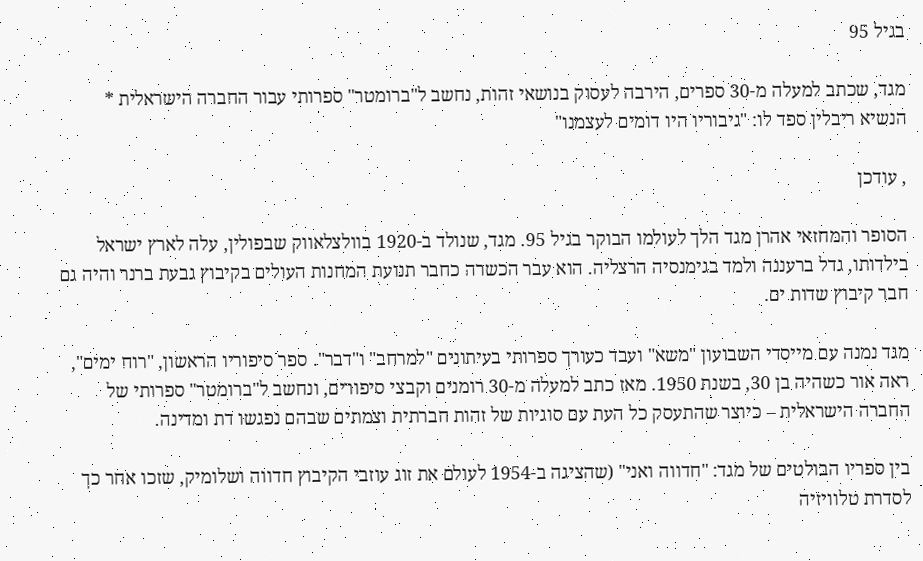בגיל 95

מגד, שכתב למעלה מ-30 ספרים, הירבה לעסוק בנושאי זהות, נחשב ל"ברומטר" ספרותי עבור החברה הישראלית * הנשיא ריבלין ספד לו: "גיבוריו היו דומים לעצמנו"

, עודכן

הסופר והמחזאי אהרן מגד הלך לעולמו הבוקר בגיל 95. מגד, שנולד ב-1920 בוולצלאווק שבפולין, עלה לארץ ישראל בילדותו, גדל ברעננה ולמד בגימנסיה הרצליה. הוא עבר הכשרה כחבר תנועת המחנות העולים בקיבוץ גבעת ברנר והיה גם חבר קיבוץ שדות ים.

מגד נמנה עם מייסדי השבועון "משא" ועבד כעורך ספרותי בעיתונים "למרחב" ו"דבר". ספר סיפוריו הראשון, "רוח ימים", ראה אור כשהיה בן 30, בשנת 1950. מאז כתב למעלה מ-30 רומנים וקבצי סיפורים, ונחשב ל"ברומטר" ספרותי של החברה הישראלית – כיוצר שהתעסק כל העת עם סוגיות של זהות חברתית וצמתים שבהם נפגשו דת ומדינה.

בין ספריו הבולטים של מגד: "חדווה ואני" (שהציגה ב-1954 לעולם את זוג עוזבי הקיבוץ חדווה ושלומיק, שזכו אחר כך לסדרת טלוויזיה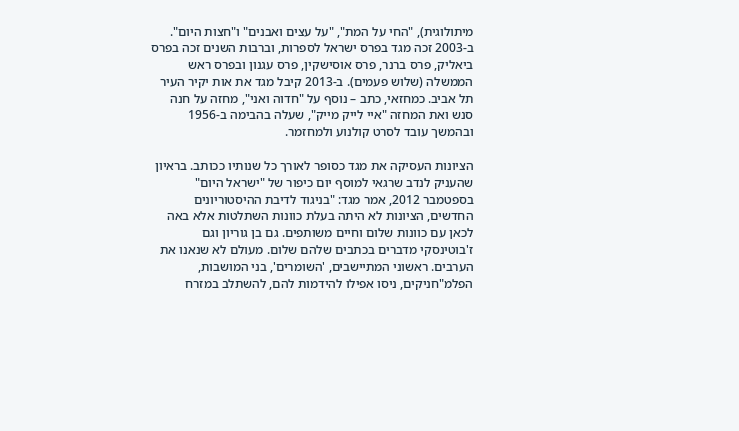מיתולוגית), "החי על המת", "על עצים ואבנים" ו"חצות היום". ב-2003 זכה מגד בפרס ישראל לספרות, וברבות השנים זכה בפרס ביאליק, פרס ברנר, פרס אוסישקין, פרס עגנון ובפרס ראש הממשלה (שלוש פעמים). ב-2013 קיבל מגד את אות יקיר העיר תל אביב. כמחזאי, כתב – נוסף על "חדוה ואני", מחזה על חנה סנש ואת המחזה "איי לייק מייק", שעלה בהבימה ב-1956 ובהמשך עובד לסרט קולנוע ולמחזמר.

הציונות העסיקה את מגד כסופר לאורך כל שנותיו ככותב. בראיון שהעניק לנדב שרגאי למוסף יום כיפור של "ישראל היום" בספטמבר 2012, אמר מגד: "בניגוד לדיבת ההיסטוריונים החדשים, הציונות לא היתה בעלת כוונות השתלטות אלא באה לכאן עם כוונות שלום וחיים משותפים. גם בן גוריון וגם ז'בוטינסקי מדברים בכתבים שלהם שלום. מעולם לא שנאנו את הערבים. ראשוני המתיישבים, 'השומרים', בני המושבות, הפלמ"חניקים, ניסו אפילו להידמות להם, להשתלב במזרח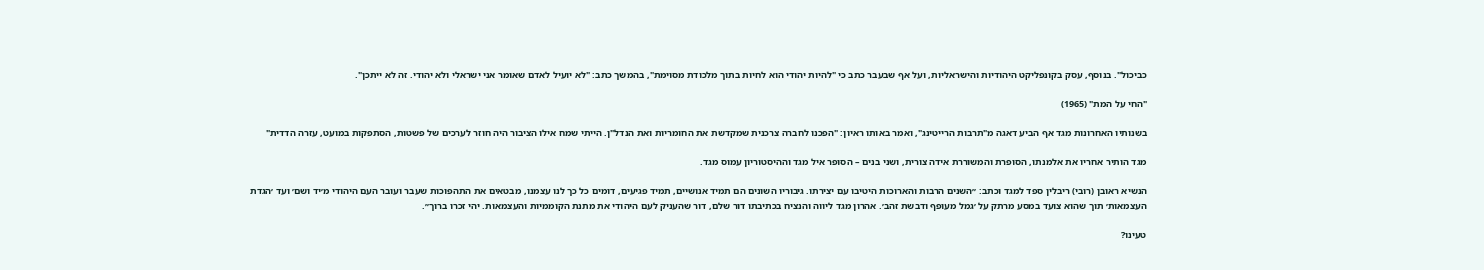כביכול". בנוסף, עסק בקונפליקט היהודיות והישראליות, ועל אף שבעבר כתב כי "להיות יהודי הוא לחיות בתוך מלכודת מסוימת", בהמשך כתב: "לא יועיל לאדם שאומר אני ישראלי ולא יהודי. זה לא ייתכן".

"החי על המת" (1965)

בשנותיו האחרונות מגד אף הביע דאגה מ"תרבות הרייטינג", ואמר באותו ראיון: "הפכנו לחברה צרכנית שמקדשת את החומריות ואת הנדל"ן. הייתי שמח אילו הציבור היה חוזר לערכים של פשטות, הסתפקות במועט, עזרה הדדית"

מגד הותיר אחריו את אלמנתו, הסופרת והמשוררת אידה צורית, ושני בנים – הסופר איל מגד וההיסטוריון עמוס מגד.

הנשיא ראובן (רובי) ריבלין ספד למגד וכתב: ״השנים הרבות והארוכות היטיבו עם יצירתו. גיבוריו השונים הם תמיד אנושיים, תמיד פגיעים, דומים כל כך לנו עצמנו, מבטאים את התהפוכות שעבר ועובר העם היהודי מ׳יד ושם׳ ועד ׳הגדת העצמאות׳ תוך שהוא צועד במסע מרתק על ׳גמל מעופף ודבשת זהב׳. אהרון מגד ליווה והנציח בכתיבתו דור שלם, דור שהעניק לעם היהודי את מתנת הקוממיות והעצמאות. יהי זכרו ברוך״.

טעינו?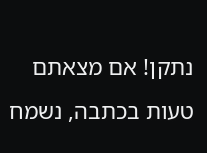נתקן! אם מצאתם טעות בכתבה, נשמח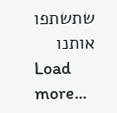שתשתפו אותנו
Load more...